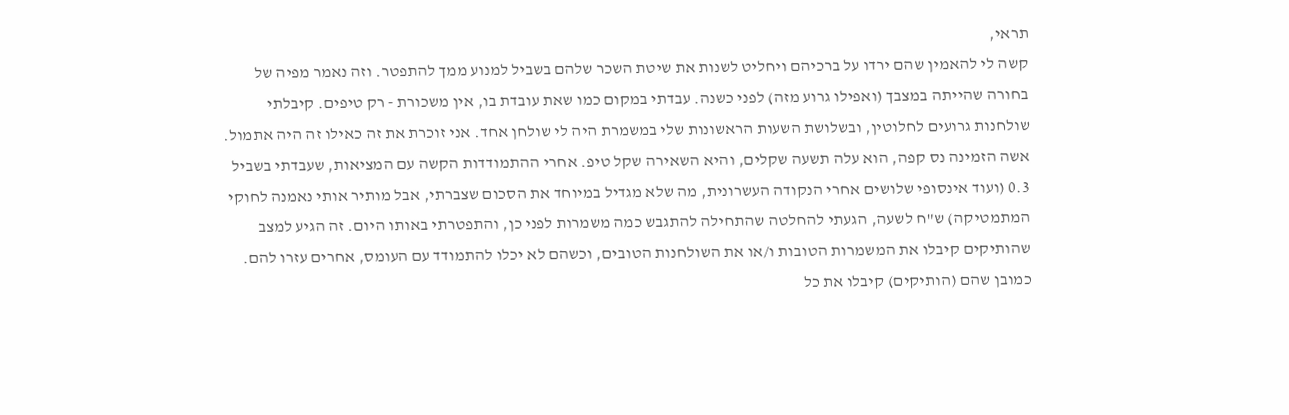תראי,
קשה לי להאמין שהם ירדו על ברכיהם ויחליט לשנות את שיטת השכר שלהם בשביל למנוע ממך להתפטר. וזה נאמר מפיה של בחורה שהייתה במצבך (ואפילו גרוע מזה) לפני כשנה. עבדתי במקום כמו שאת עובדת בו, אין משכורת - רק טיפים. קיבלתי שולחנות גרועים לחלוטין, ובשלושת השעות הראשונות שלי במשמרת היה לי שולחן אחד. אני זוכרת את זה כאילו זה היה אתמול. אשה הזמינה נס קפה, הוא עלה תשעה שקלים, והיא השאירה שקל טיפ. אחרי ההתמודדות הקשה עם המציאות, שעבדתי בשביל 0.3 (ועוד אינסופי שלושים אחרי הנקודה העשרונית, מה שלא מגדיל במיוחד את הסכום שצברתי, אבל מותיר אותי נאמנה לחוקי המתמטיקה) ש"ח לשעה, הגעתי להחלטה שהתחילה להתגבש כמה משמרות לפני כן, והתפטרתי באותו היום. זה הגיע למצב שהותיקים קיבלו את המשמרות הטובות ו/או את השולחנות הטובים, וכשהם לא יכלו להתמודד עם העומס, אחרים עזרו להם. כמובן שהם (הותיקים) קיבלו את כל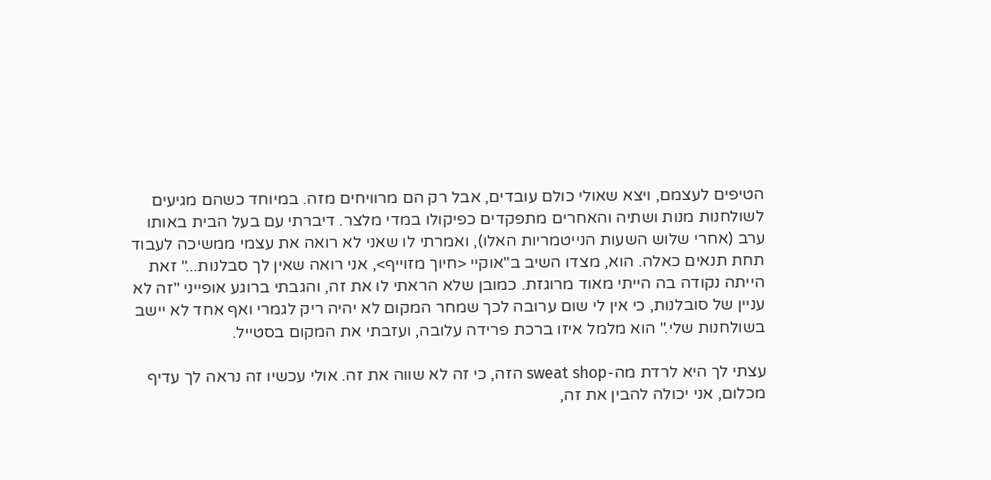הטיפים לעצמם, ויצא שאולי כולם עובדים, אבל רק הם מרוויחים מזה. במיוחד כשהם מגיעים לשולחנות מנות ושתיה והאחרים מתפקדים כפיקולו במדי מלצר. דיברתי עם בעל הבית באותו ערב (אחרי שלוש השעות הנייטמריות האלו), ואמרתי לו שאני לא רואה את עצמי ממשיכה לעבוד תחת תנאים כאלה. הוא, מצדו השיב ב"אוקיי <חיוך מזוייף>, אני רואה שאין לך סבלנות..." זאת הייתה נקודה בה הייתי מאוד מרוגזת. כמובן שלא הראתי לו את זה, והגבתי ברוגע אופייני "זה לא עניין של סובלנות, כי אין לי שום ערובה לכך שמחר המקום לא יהיה ריק לגמרי ואף אחד לא יישב בשולחנות שלי." הוא מלמל איזו ברכת פרידה עלובה, ועזבתי את המקום בסטייל.

עצתי לך היא לרדת מה-sweat shop הזה, כי זה לא שווה את זה. אולי עכשיו זה נראה לך עדיף מכלום, אני יכולה להבין את זה,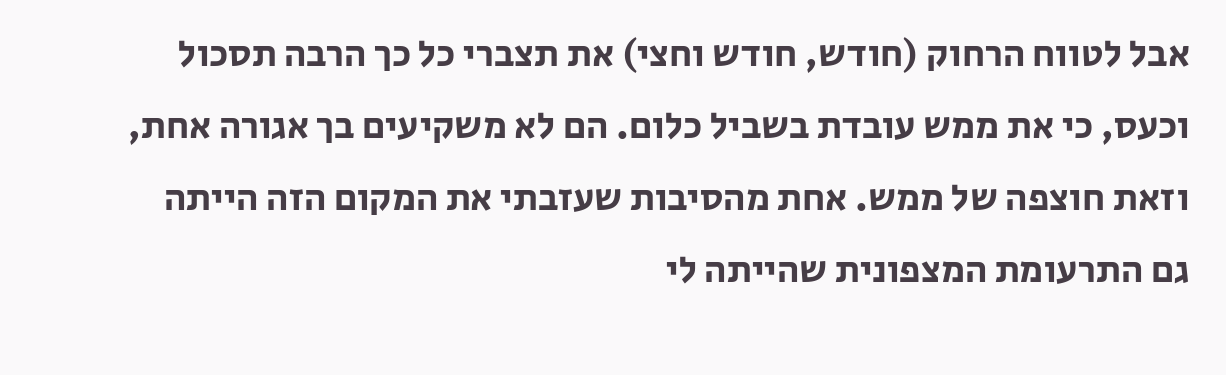אבל לטווח הרחוק (חודש, חודש וחצי) את תצברי כל כך הרבה תסכול וכעס, כי את ממש עובדת בשביל כלום. הם לא משקיעים בך אגורה אחת, וזאת חוצפה של ממש. אחת מהסיבות שעזבתי את המקום הזה הייתה גם התרעומת המצפונית שהייתה לי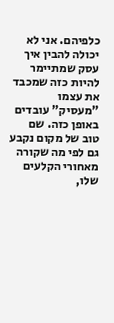כלפיהם. אני לא יכולה להבין איך עסק שמתיימר להיות כזה שמכבד את עצמו "מעסיק" עובדים באופן כזה. שם טוב של מקום נקבע גם לפי מה שקורה מאחורי הקלעים שלו,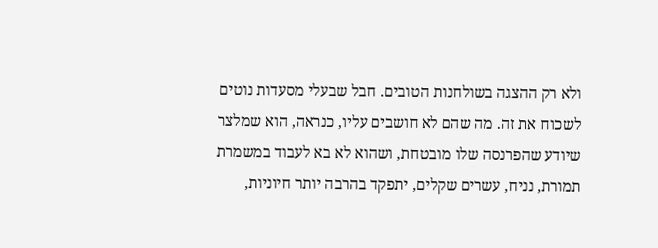ולא רק ההצגה בשולחנות הטובים. חבל שבעלי מסעדות נוטים לשכוח את זה. מה שהם לא חושבים עליו, כנראה, הוא שמלצר שיודע שהפרנסה שלו מובטחת, ושהוא לא בא לעבוד במשמרת תמורת, נניח, עשרים שקלים, יתפקד בהרבה יותר חיוניות,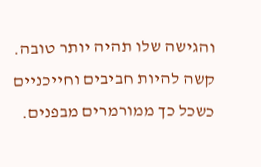והגישה שלו תהיה יותר טובה. קשה להיות חביבים וחייכניים כשכל כך ממורמרים מבפנים.